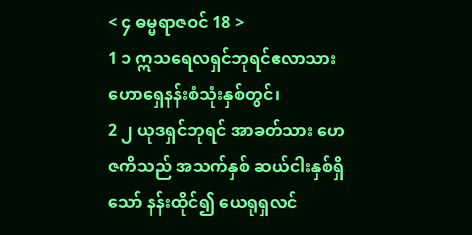< ၄ ဓမ္မရာဇဝင် 18 >
1 ၁ ဣသရေလရှင်ဘုရင်ဧလာသား ဟောရှေနန်းစံသုံးနှစ်တွင်၊
2 ၂ ယုဒရှင်ဘုရင် အာခတ်သား ဟေဇကိသည် အသက်နှစ် ဆယ်ငါးနှစ်ရှိသော် နန်းထိုင်၍ ယေရုရှလင်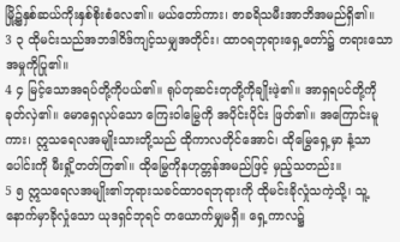မြို့၌နှစ်ဆယ်ကိုးနှစ်စိုးစံလေ၏။ မယ်တော်ကား၊ ဇာခရိသမီးအာဘိအမည်ရှိ၏။
3 ၃ ထိုမင်းသည်အဘဒါဝိဒ်ကျင့်သမျှအတိုင်း၊ ထာဝရဘုရားရှေ့တော်၌ တရားသောအမှုကိုပြု၏။
4 ၄ မြင့်သောအရပ်တို့ကိုပယ်၏။ ရုပ်တုဆင်းတုတို့ကိုချိုးဖဲ့၏။ အာရှရပင်တို့ကို ခုတ်လှဲ၏။ မောရှေလုပ်သော ကြေးဝါမြွေကို အပိုင်းပိုင်း ဖြတ်၏။ အကြောင်းမူကား၊ ဣသရေလအမျိုးသားတို့သည် ထိုကာလတိုင်အောင်၊ ထိုမြွေရှေ့မှာ နံ့သာပေါင်းကို မီးရှို့တတ်ကြ၏။ ထိုမြွေကိုနဟုတ္တန်အမည်ဖြင့် မှည့်သတည်း။
5 ၅ ဣသရေလအမျိုး၏ဘုရားသခင်ထာဝရဘုရားကို ထိုမင်းခိုလှုံသကဲ့သို့၊ သူ့နောက်မှာခိုလှုံသော ယုဒရှင်ဘုရင် တယောက်မျှမရှိ။ ရှေ့ကာလ၌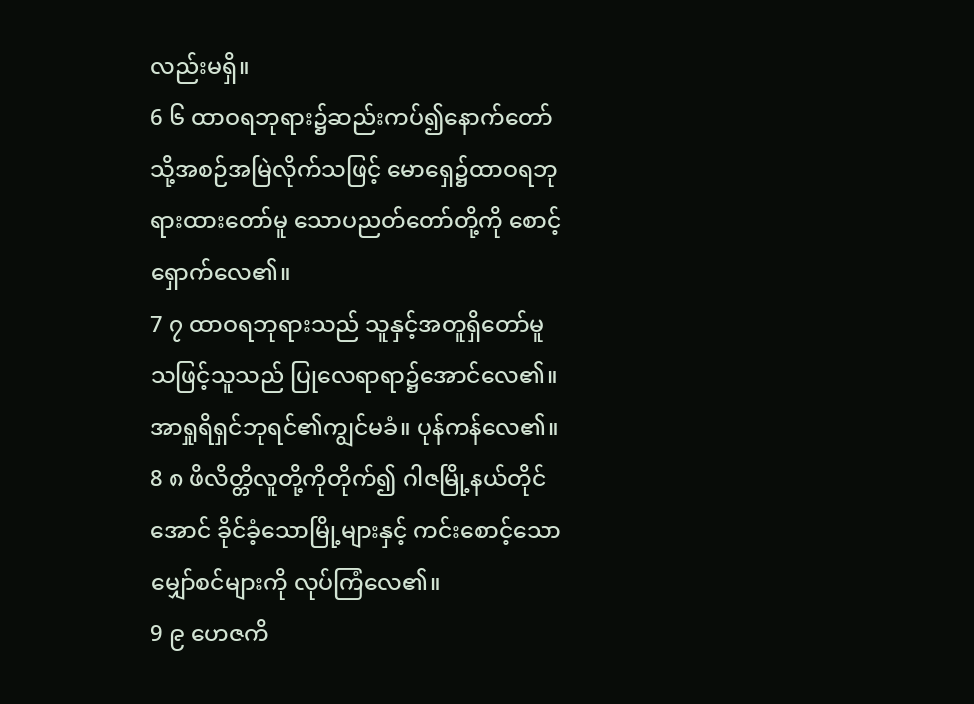လည်းမရှိ။
6 ၆ ထာဝရဘုရား၌ဆည်းကပ်၍နောက်တော်သို့အစဉ်အမြဲလိုက်သဖြင့် မောရှေ၌ထာဝရဘုရားထားတော်မူ သောပညတ်တော်တို့ကို စောင့်ရှောက်လေ၏။
7 ၇ ထာဝရဘုရားသည် သူနှင့်အတူရှိတော်မူသဖြင့်သူသည် ပြုလေရာရာ၌အောင်လေ၏။ အာရှုရိရှင်ဘုရင်၏ကျွင်မခံ။ ပုန်ကန်လေ၏။
8 ၈ ဖိလိတ္တိလူတို့ကိုတိုက်၍ ဂါဇမြို့နယ်တိုင်အောင် ခိုင်ခံ့သောမြို့များနှင့် ကင်းစောင့်သောမျှော်စင်များကို လုပ်ကြံလေ၏။
9 ၉ ဟေဇကိ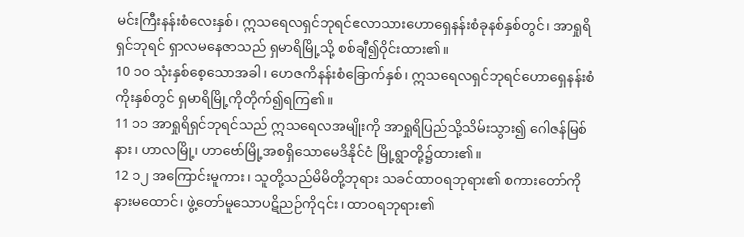မင်းကြီးနန်းစံလေးနှစ်၊ ဣသရေလရှင်ဘုရင်ဧလာသားဟောရှေနန်းစံခုနစ်နှစ်တွင်၊ အာရှုရိရှင်ဘုရင် ရှာလမနေဇာသည် ရှမာရိမြို့သို့ စစ်ချီ၍ဝိုင်းထား၏။
10 ၁၀ သုံးနှစ်စေ့သောအခါ၊ ဟေဇကိနန်းစံခြောက်နှစ်၊ ဣသရေလရှင်ဘုရင်ဟောရှေနန်းစံကိုးနှစ်တွင် ရှမာရိမြို့ကိုတိုက်၍ရကြ၏။
11 ၁၁ အာရှုရိရှင်ဘုရင်သည် ဣသရေလအမျိုးကို အာရှုရိပြည်သို့သိမ်းသွား၍ ဂေါဇန်မြစ်နား၊ ဟာလမြို့၊ ဟာဗော်မြို့အစရှိသောမေဒိနိုင်ငံ မြို့ရွာတို့၌ထား၏။
12 ၁၂ အကြောင်းမူကား၊ သူတို့သည်မိမိတို့ဘုရား သခင်ထာဝရဘုရား၏ စကားတော်ကို နားမထောင်၊ ဖွဲ့တော်မူသောပဋိညဉ်ကို၎င်း၊ ထာဝရဘုရား၏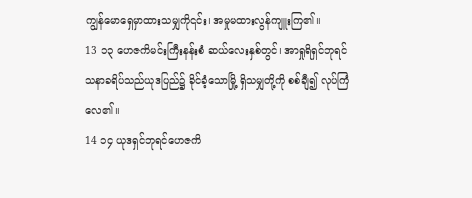ကျွန်မောရှေမှာထားသမျှကို၎င်း၊ အမှုမထားလွန်ကျူးကြ၏။
13 ၁၃ ဟေဇကိမင်းကြီးနန်းစံ ဆယ်လေးနှစ်တွင်၊ အာရှုရိရှင်ဘုရင်သနာခရိပ်သည်ယုဒပြည်၌ ခိုင်ခံ့သောမြို့ ရှိသမျှတို့ကို စစ်ချီ၍ လုပ်ကြံလေ၏။
14 ၁၄ ယုဒရှင်ဘုရင်ဟေဇကိ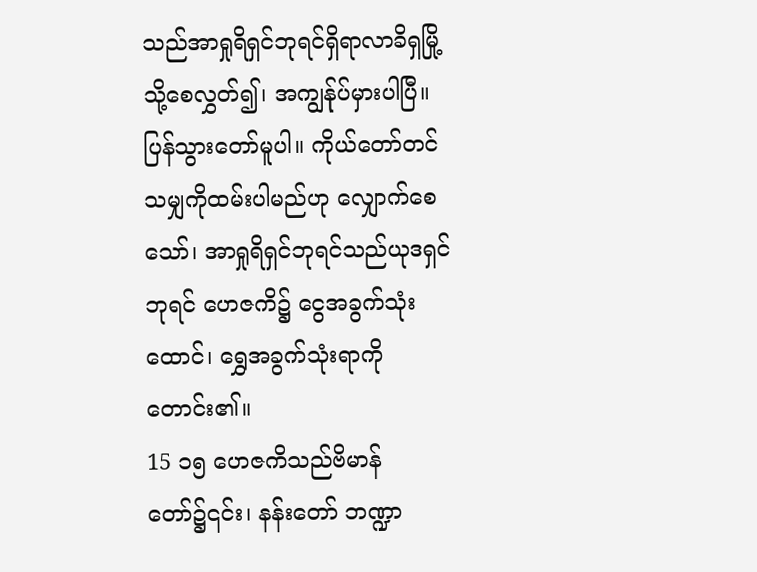သည်အာရှုရိရှင်ဘုရင်ရှိရာလာခိရှမြို့သို့စေလွှတ်၍၊ အကျွန်ုပ်မှားပါပြီ။ ပြန်သွားတော်မူပါ။ ကိုယ်တော်တင်သမျှကိုထမ်းပါမည်ဟု လျှောက်စေသော်၊ အာရှုရိရှင်ဘုရင်သည်ယုဒရှင်ဘုရင် ဟေဇကိ၌ ငွေအခွက်သုံးထောင်၊ ရွှေအခွက်သုံးရာကိုတောင်း၏။
15 ၁၅ ဟေဇကိသည်ဗိမာန်တော်၌၎င်း၊ နန်းတော် ဘဏ္ဍာ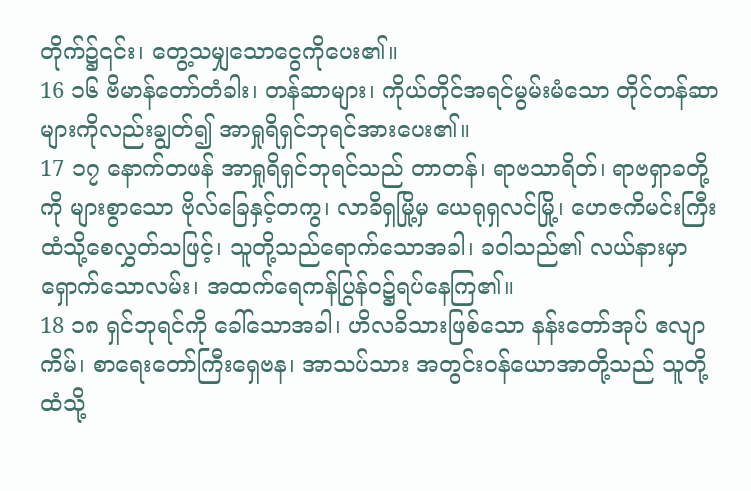တိုက်၌၎င်း၊ တွေ့သမျှသောငွေကိုပေး၏။
16 ၁၆ ဗိမာန်တော်တံခါး၊ တန်ဆာများ၊ ကိုယ်တိုင်အရင်မွမ်းမံသော တိုင်တန်ဆာများကိုလည်းချွတ်၍ အာရှုရိရှင်ဘုရင်အားပေး၏။
17 ၁၇ နောက်တဖန် အာရှုရိရှင်ဘုရင်သည် တာတန်၊ ရာဗသာရိတ်၊ ရာဗရှာခတို့ကို များစွာသော ဗိုလ်ခြေနှင့်တကွ၊ လာခိရှမြို့မှ ယေရုရှလင်မြို့၊ ဟေဇကိမင်းကြီးထံသို့စေလွှတ်သဖြင့်၊ သူတို့သည်ရောက်သောအခါ၊ ခဝါသည်၏ လယ်နားမှာရှောက်သောလမ်း၊ အထက်ရေကန်ပြွန်ဝ၌ရပ်နေကြ၏။
18 ၁၈ ရှင်ဘုရင်ကို ခေါ်သောအခါ၊ ဟိလခိသားဖြစ်သော နန်းတော်အုပ် ဧလျာကိမ်၊ စာရေးတော်ကြီးရှေဗန၊ အာသပ်သား အတွင်းဝန်ယောအာတို့သည် သူတို့ထံသို့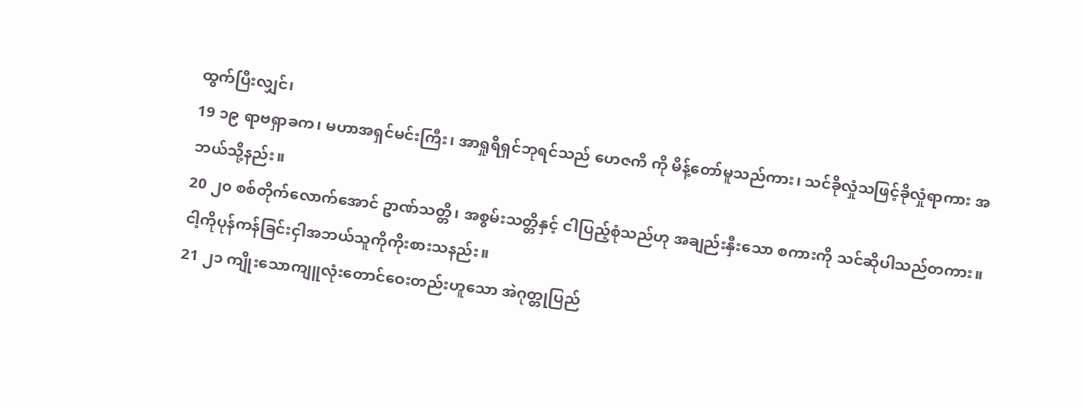ထွက်ပြီးလျှင်၊
19 ၁၉ ရာဗရှာခက၊ မဟာအရှင်မင်းကြီး၊ အာရှုရိရှင်ဘုရင်သည် ဟေဇကိ ကို မိန့်တော်မူသည်ကား၊ သင်ခိုလှုံသဖြင့်ခိုလှုံရာကား အဘယ်သို့နည်း။
20 ၂၀ စစ်တိုက်လောက်အောင် ဥာဏ်သတ္တိ၊ အစွမ်းသတ္တိနှင့် ငါပြည့်စုံသည်ဟု အချည်းနှီးသော စကားကို သင်ဆိုပါသည်တကား။ ငါ့ကိုပုန်ကန်ခြင်းငှါအဘယ်သူကိုကိုးစားသနည်း။
21 ၂၁ ကျိုးသောကျူလုံးတောင်ဝေးတည်းဟူသော အဲဂုတ္တုပြည်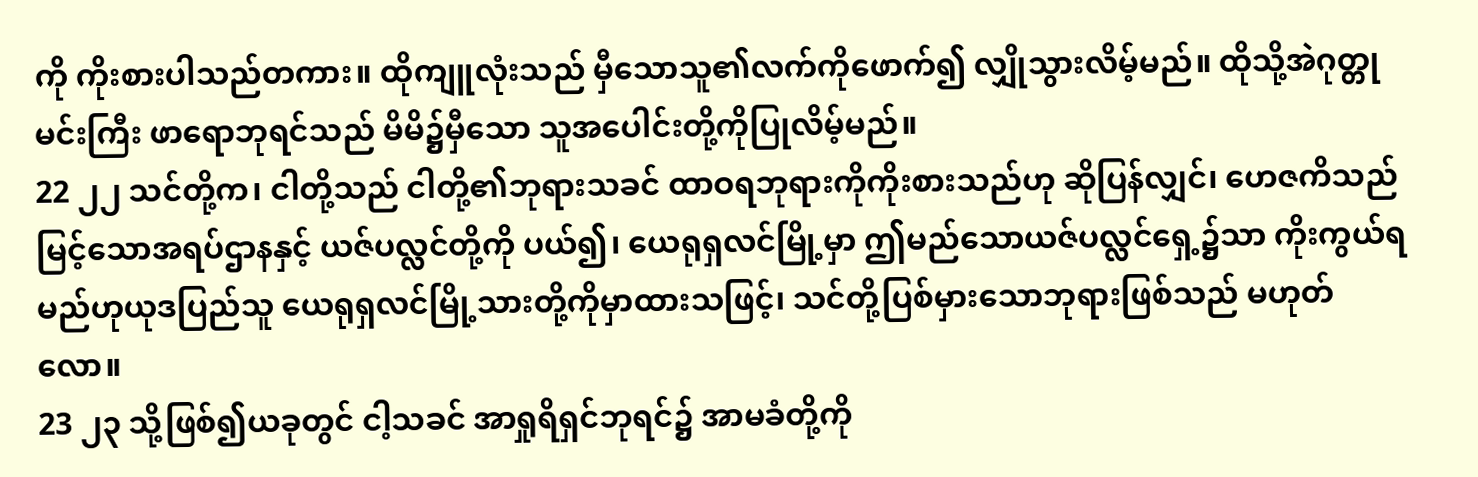ကို ကိုးစားပါသည်တကား။ ထိုကျူလုံးသည် မှီသောသူ၏လက်ကိုဖောက်၍ လျှိုသွားလိမ့်မည်။ ထိုသို့အဲဂုတ္တုမင်းကြီး ဖာရောဘုရင်သည် မိမိ၌မှီသော သူအပေါင်းတို့ကိုပြုလိမ့်မည်။
22 ၂၂ သင်တို့က၊ ငါတို့သည် ငါတို့၏ဘုရားသခင် ထာဝရဘုရားကိုကိုးစားသည်ဟု ဆိုပြန်လျှင်၊ ဟေဇကိသည် မြင့်သောအရပ်ဌာနနှင့် ယဇ်ပလ္လင်တို့ကို ပယ်၍၊ ယေရုရှလင်မြို့မှာ ဤမည်သောယဇ်ပလ္လင်ရှေ့၌သာ ကိုးကွယ်ရမည်ဟုယုဒပြည်သူ ယေရုရှလင်မြို့သားတို့ကိုမှာထားသဖြင့်၊ သင်တို့ပြစ်မှားသောဘုရားဖြစ်သည် မဟုတ်လော။
23 ၂၃ သို့ဖြစ်၍ယခုတွင် ငါ့သခင် အာရှုရိရှင်ဘုရင်၌ အာမခံတို့ကို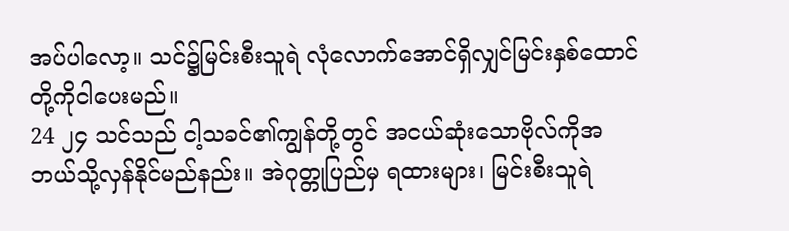အပ်ပါလော့။ သင်၌မြင်းစီးသူရဲ လုံလောက်အောင်ရှိလျှင်မြင်းနှစ်ထောင်တို့ကိုငါပေးမည်။
24 ၂၄ သင်သည် ငါ့သခင်၏ကျွန်တို့တွင် အငယ်ဆုံးသောဗိုလ်ကိုအဘယ်သို့လှန်နိုင်မည်နည်း။ အဲဂုတ္တုပြည်မှ ရထားများ၊ မြင်းစီးသူရဲ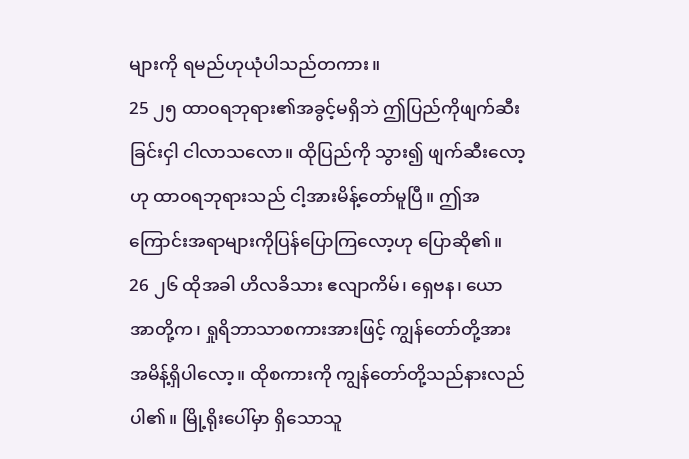များကို ရမည်ဟုယုံပါသည်တကား။
25 ၂၅ ထာဝရဘုရား၏အခွင့်မရှိဘဲ ဤပြည်ကိုဖျက်ဆီးခြင်းငှါ ငါလာသလော။ ထိုပြည်ကို သွား၍ ဖျက်ဆီးလော့ဟု ထာဝရဘုရားသည် ငါ့အားမိန့်တော်မူပြီ။ ဤအကြောင်းအရာများကိုပြန်ပြောကြလော့ဟု ပြောဆို၏။
26 ၂၆ ထိုအခါ ဟိလခိသား ဧလျာကိမ်၊ ရှေဗန၊ ယောအာတို့က၊ ရှုရိဘာသာစကားအားဖြင့် ကျွန်တော်တို့အား အမိန့်ရှိပါလော့။ ထိုစကားကို ကျွန်တော်တို့သည်နားလည်ပါ၏။ မြို့ရိုးပေါ်မှာ ရှိသောသူ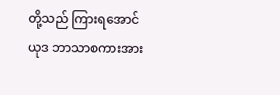တို့သည် ကြားရအောင် ယုဒ ဘာသာစကားအား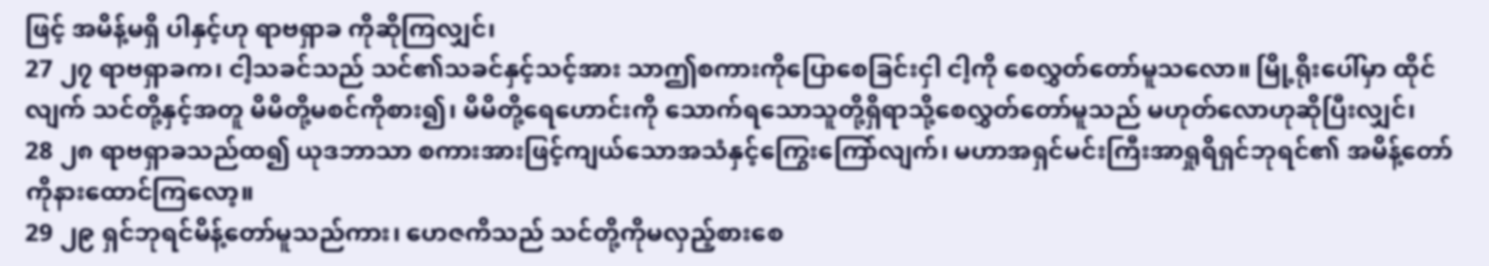ဖြင့် အမိန့်မရှိ ပါနှင့်ဟု ရာဗရှာခ ကိုဆိုကြလျှင်၊
27 ၂၇ ရာဗရှာခက၊ ငါ့သခင်သည် သင်၏သခင်နှင့်သင့်အား သာဤစကားကိုပြောစေခြင်းငှါ ငါ့ကို စေလွှတ်တော်မူသလော။ မြို့ရိုးပေါ်မှာ ထိုင်လျက် သင်တို့နှင့်အတူ မိမိတို့မစင်ကိုစား၍၊ မိမိတို့ရေဟောင်းကို သောက်ရသောသူတို့ရှိရာသို့စေလွှတ်တော်မူသည် မဟုတ်လောဟုဆိုပြီးလျှင်၊
28 ၂၈ ရာဗရှာခသည်ထ၍ ယုဒဘာသာ စကားအားဖြင့်ကျယ်သောအသံနှင့်ကြွေးကြော်လျက်၊ မဟာအရှင်မင်းကြီးအာရှုရိရှင်ဘုရင်၏ အမိန့်တော်ကိုနားထောင်ကြလော့။
29 ၂၉ ရှင်ဘုရင်မိန့်တော်မူသည်ကား၊ ဟေဇကိသည် သင်တို့ကိုမလှည့်စားစေ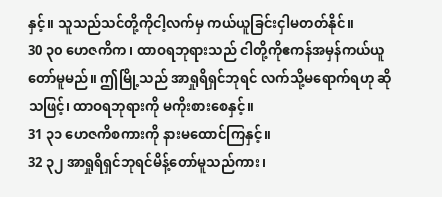နှင့်။ သူသည်သင်တို့ကိုငါ့လက်မှ ကယ်ယူခြင်းငှါမတတ်နိုင်။
30 ၃၀ ဟေဇကိက၊ ထာဝရဘုရားသည် ငါတို့ကိုဧကန်အမှန်ကယ်ယူတော်မူမည်။ ဤမြို့သည် အာရှုရိရှင်ဘုရင် လက်သို့မရောက်ရဟု ဆိုသဖြင့်၊ ထာဝရဘုရားကို မကိုးစားစေနှင့်။
31 ၃၁ ဟေဇကိစကားကို နားမထောင်ကြနှင့်။
32 ၃၂ အာရှုရိရှင်ဘုရင်မိန့်တော်မူသည်ကား၊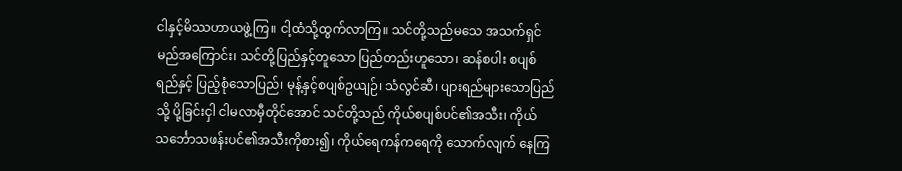ငါနှင့်မိဿဟာယဖွဲ့ကြ။ ငါ့ထံသို့ထွက်လာကြ။ သင်တို့သည်မသေ အသက်ရှင်မည်အကြောင်း၊ သင်တို့ပြည်နှင့်တူသော ပြည်တည်းဟူသော၊ ဆန်စပါး စပျစ်ရည်နှင့် ပြည့်စုံသောပြည်၊ မုန့်နှင့်စပျစ်ဥယျဉ်၊ သံလွင်ဆီ၊ ပျားရည်များသောပြည်သို့ ပို့ခြင်းငှါ ငါမလာမှီတိုင်အောင် သင်တို့သည် ကိုယ်စပျစ်ပင်၏အသီး၊ ကိုယ်သင်္ဘောသဖန်းပင်၏အသီးကိုစား၍၊ ကိုယ်ရေကန်ကရေကို သောက်လျက် နေကြ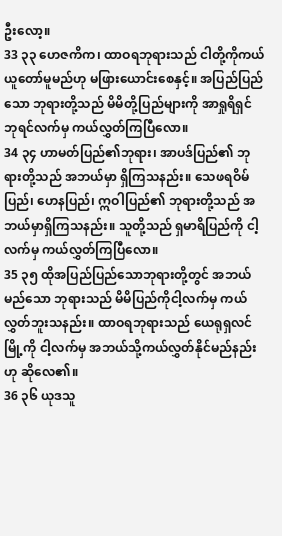ဦးလော့။
33 ၃၃ ဟေဇကိက၊ ထာဝရဘုရားသည် ငါတို့ကိုကယ်ယူတော်မူမည်ဟု မဖြားယောင်းစေနှင့်။ အပြည်ပြည်သော ဘုရားတို့သည် မိမိတို့ပြည်များကို အာရှုရိရှင်ဘုရင်လက်မှ ကယ်လွှတ်ကြပြီလော။
34 ၃၄ ဟာမတ်ပြည်၏ဘုရား၊ အာပဒ်ပြည်၏ ဘုရားတို့သည် အဘယ်မှာ ရှိကြသနည်း။ သေဖရဝိမ်ပြည်၊ ဟေနပြည်၊ ဣဝါပြည်၏ ဘုရားတို့သည် အဘယ်မှာရှိကြသနည်း။ သူတို့သည် ရှမာရိပြည်ကို ငါ့လက်မှ ကယ်လွှတ်ကြပြီလော။
35 ၃၅ ထိုအပြည်ပြည်သောဘုရားတို့တွင် အဘယ်မည်သော ဘုရားသည် မိမိပြည်ကိုငါ့လက်မှ ကယ်လွှတ်ဘူးသနည်း။ ထာဝရဘုရားသည် ယေရုရှလင်မြို့ကို ငါ့လက်မှ အဘယ်သို့ကယ်လွှတ်နိုင်မည်နည်းဟု ဆိုလေ၏။
36 ၃၆ ယုဒသူ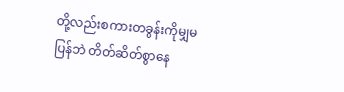တို့လည်းစကားတခွန်းကိုမျှမပြန်ဘဲ တိတ်ဆိတ်စွာနေ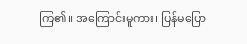ကြ၏။ အကြောင်းမူကား၊ ပြန်မပြော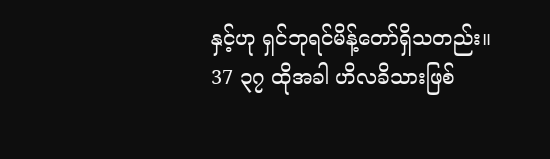နှင့်ဟု ရှင်ဘုရင်မိန့်တော်ရှိသတည်း။
37 ၃၇ ထိုအခါ ဟိလခိသားဖြစ်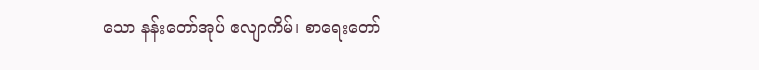သော နန်းတော်အုပ် ဧလျာကိမ်၊ စာရေးတော်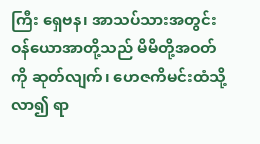ကြီး ရှေဗန၊ အာသပ်သားအတွင်းဝန်ယောအာတို့သည် မိမိတို့အဝတ်ကို ဆုတ်လျက်၊ ဟေဇကိမင်းထံသို့လာ၍ ရာ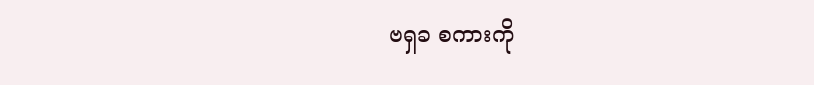ဗရှခ စကားကို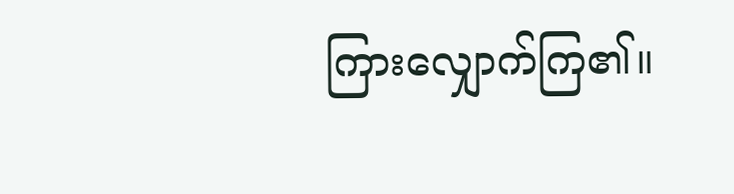ကြားလျှောက်ကြ၏။